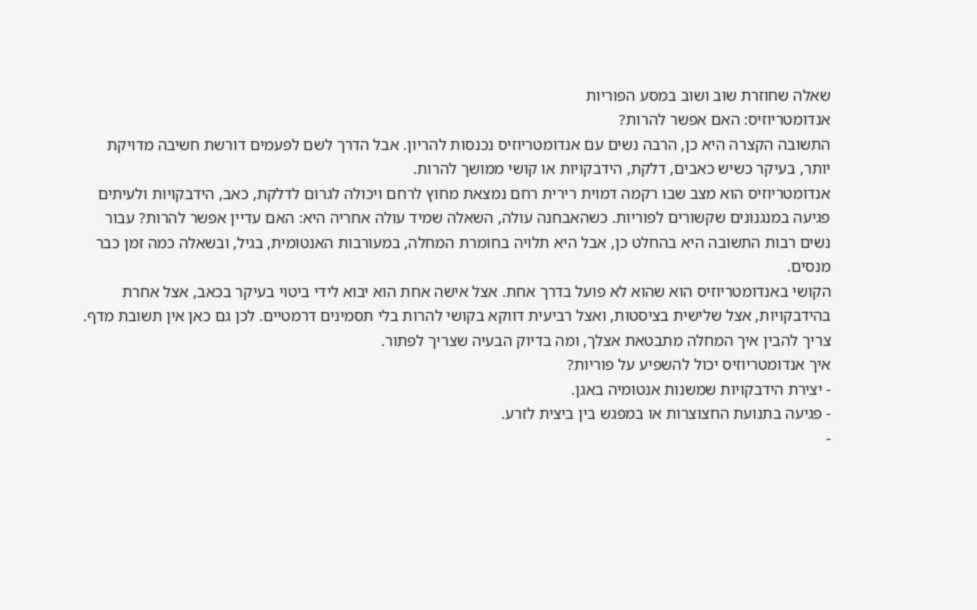שאלה שחוזרת שוב ושוב במסע הפוריות
אנדומטריוזיס: האם אפשר להרות?
התשובה הקצרה היא כן, הרבה נשים עם אנדומטריוזיס נכנסות להריון. אבל הדרך לשם לפעמים דורשת חשיבה מדויקת יותר, בעיקר כשיש כאבים, דלקת, הידבקויות או קושי ממושך להרות.
אנדומטריוזיס הוא מצב שבו רקמה דמוית רירית רחם נמצאת מחוץ לרחם ויכולה לגרום לדלקת, כאב, הידבקויות ולעיתים פגיעה במנגנונים שקשורים לפוריות. כשהאבחנה עולה, השאלה שמיד עולה אחריה היא: האם עדיין אפשר להרות? עבור נשים רבות התשובה היא בהחלט כן, אבל היא תלויה בחומרת המחלה, במעורבות האנטומית, בגיל, ובשאלה כמה זמן כבר מנסים.
הקושי באנדומטריוזיס הוא שהוא לא פועל בדרך אחת. אצל אישה אחת הוא יבוא לידי ביטוי בעיקר בכאב, אצל אחרת בהידבקויות, אצל שלישית בציסטות, ואצל רביעית דווקא בקושי להרות בלי תסמינים דרמטיים. לכן גם כאן אין תשובת מדף. צריך להבין איך המחלה מתבטאת אצלך, ומה בדיוק הבעיה שצריך לפתור.
איך אנדומטריוזיס יכול להשפיע על פוריות?
- יצירת הידבקויות שמשנות אנטומיה באגן.
- פגיעה בתנועת החצוצרות או במפגש בין ביצית לזרע.
-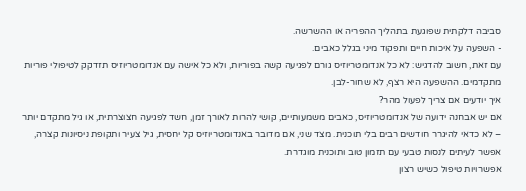סביבה דלקתית שפוגעת בתהליך ההפריה או ההשרשה.
- השפעה על איכות חיים ותפקוד מיני בגלל כאבים.
עם זאת, חשוב להדגיש: לא כל אנדומטריוזיס גורם לפגיעה קשה בפוריות, ולא כל אישה עם אנדומטריוזיס תזדקק לטיפולי פוריות מתקדמים. ההשפעה היא רצף, לא שחור-לבן.
איך יודעים אם צריך לפעול מהר?
אם יש אבחנה ידועה של אנדומטריוזיס, כאבים משמעותיים, קושי להרות לאורך זמן, חשד לפגיעה חצוצרתית, או גיל מתקדם יותר – לא כדאי להיגרר חודשים רבים בלי תוכנית. מצד שני, אם מדובר באנדומטריוזיס קל יחסית, גיל צעיר ותקופת ניסיונות קצרה, אפשר לעיתים לנסות טבעי עם תזמון טוב ותוכנית מוגדרת.
אפשרויות טיפול כשיש רצון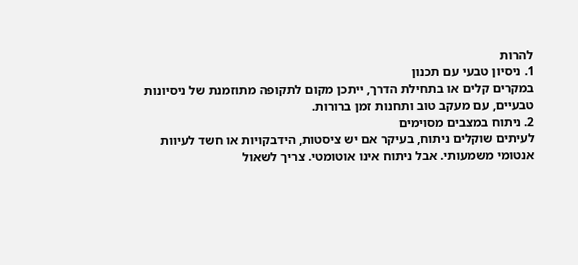להרות
1. ניסיון טבעי עם תכנון
במקרים קלים או בתחילת הדרך, ייתכן מקום לתקופה מתוזמנת של ניסיונות טבעיים, עם מעקב טוב ותחנות זמן ברורות.
2. ניתוח במצבים מסוימים
לעיתים שוקלים ניתוח, בעיקר אם יש ציסטות, הידבקויות או חשד לעיוות אנטומי משמעותי. אבל ניתוח אינו אוטומטי. צריך לשאול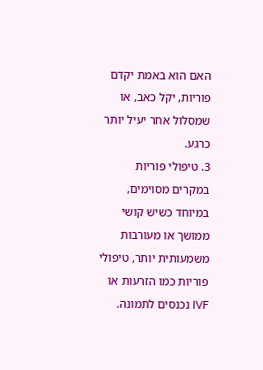האם הוא באמת יקדם פוריות, יקל כאב, או שמסלול אחר יעיל יותר כרגע.
3. טיפולי פוריות
במקרים מסוימים, במיוחד כשיש קושי ממושך או מעורבות משמעותית יותר, טיפולי פוריות כמו הזרעות או IVF נכנסים לתמונה.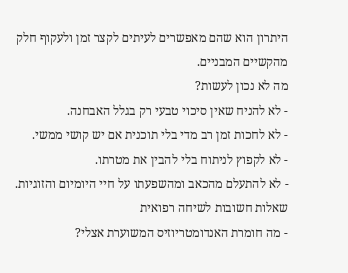היתרון הוא שהם מאפשרים לעיתים לקצר זמן ולעקוף חלק מהקשיים המבניים.
מה לא נכון לעשות?
- לא להניח שאין סיכוי טבעי רק בגלל האבחנה.
- לא לחכות זמן רב מדי בלי תוכנית אם יש קושי ממשי.
- לא לקפוץ לניתוח בלי להבין את מטרתו.
- לא להתעלם מהכאב ומהשפעתו על חיי היומיום והזוגיות.
שאלות חשובות לשיחה רפואית
- מה חומרת האנדומטריוזיס המשוערת אצלי?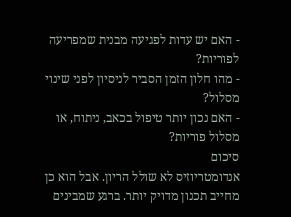- האם יש עדות לפגיעה מבנית שמפריעה לפוריות?
- מהו חלון הזמן הסביר לניסיון לפני שינוי מסלול?
- האם נכון יותר טיפול בכאב, ניתוח, או מסלול פוריות?
סיכום
אנדומטריוזיס לא שולל הריון. אבל הוא כן מחייב תכנון מדויק יותר. ברגע שמבינים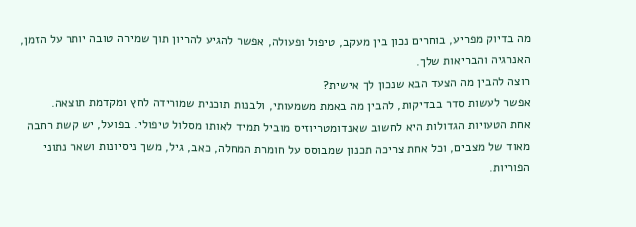מה בדיוק מפריע, בוחרים נכון בין מעקב, טיפול ופעולה, אפשר להגיע להריון תוך שמירה טובה יותר על הזמן, האנרגיה והבריאות שלך.
רוצה להבין מה הצעד הבא שנכון לך אישית?
אפשר לעשות סדר בבדיקות, להבין מה באמת משמעותי, ולבנות תוכנית שמורידה לחץ ומקדמת תוצאה.
אחת הטעויות הגדולות היא לחשוב שאנדומטריוזיס מוביל תמיד לאותו מסלול טיפולי. בפועל, יש קשת רחבה מאוד של מצבים, וכל אחת צריכה תכנון שמבוסס על חומרת המחלה, כאב, גיל, משך ניסיונות ושאר נתוני הפוריות.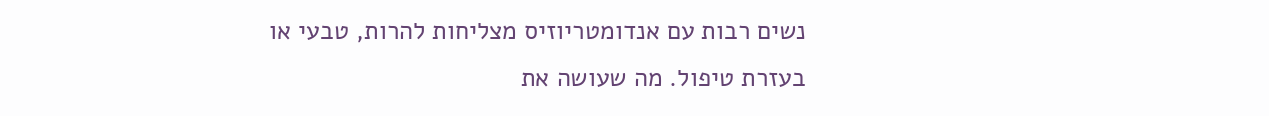נשים רבות עם אנדומטריוזיס מצליחות להרות, טבעי או בעזרת טיפול. מה שעושה את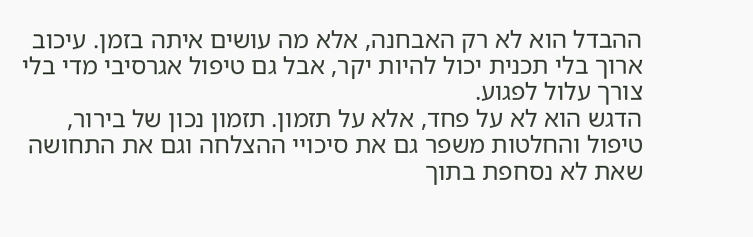ההבדל הוא לא רק האבחנה, אלא מה עושים איתה בזמן. עיכוב ארוך בלי תכנית יכול להיות יקר, אבל גם טיפול אגרסיבי מדי בלי צורך עלול לפגוע.
הדגש הוא לא על פחד, אלא על תזמון. תזמון נכון של בירור, טיפול והחלטות משפר גם את סיכויי ההצלחה וגם את התחושה שאת לא נסחפת בתוך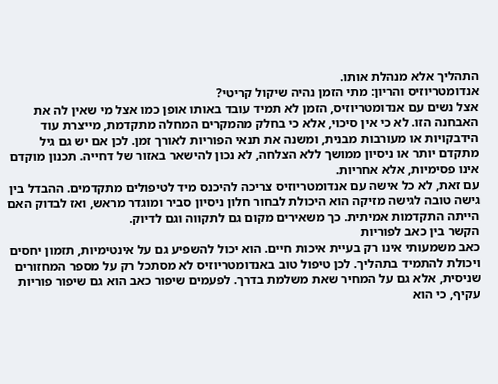התהליך אלא מנהלת אותו.
אנדומטריוזיס והריון: מתי הזמן נהיה שיקול קריטי?
אצל נשים עם אנדומטריוזיס, הזמן לא תמיד עובד באותו אופן כמו אצל מי שאין לה את האבחנה הזו. לא כי אין סיכוי, אלא כי בחלק מהמקרים המחלה מתקדמת, מייצרת עוד הידבקויות או מעורבות מבנית, ומשנה את תנאי הפוריות לאורך זמן. לכן אם יש גם גיל מתקדם יותר או ניסיון ממושך ללא הצלחה, לא נכון להישאר באזור של דחייה. תכנון מוקדם אינו פסימיות, אלא אחריות.
עם זאת, לא כל אישה עם אנדומטריוזיס צריכה להיכנס מיד לטיפולים מתקדמים. ההבדל בין גישה טובה לגישה מזיקה הוא היכולת לבחור חלון ניסיון סביר ומוגדר מראש, ואז לבדוק האם הייתה התקדמות אמיתית. כך משאירים מקום גם לתקווה וגם לדיוק.
הקשר בין כאב לפוריות
כאב משמעותי אינו רק בעיית איכות חיים. הוא יכול להשפיע גם על אינטימיות, תזמון יחסים ויכולת להתמיד בתהליך. לכן טיפול טוב באנדומטריוזיס לא מסתכל רק על מספר המחזורים שניסית, אלא גם על המחיר שאת משלמת בדרך. לפעמים שיפור כאב הוא גם שיפור פוריות עקיף, כי הוא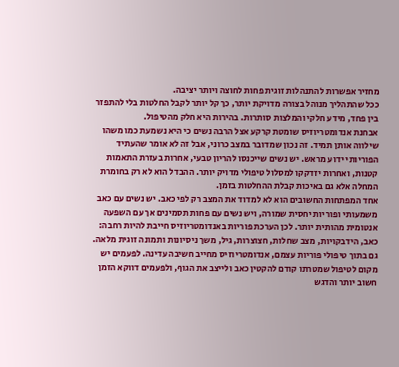מחזיר אפשרות להתנהלות זוגית פחות לחוצה ויותר יציבה.
ככל שהתהליך מנוהל בצורה מדויקת יותר, כך קל יותר לקבל החלטות בלי להתפזר בין פחד, מידע חלקי והמלצות סותרות. בהירות היא חלק מהטיפול.
אבחנת אנדומטריוזיס שומטת קרקע אצל הרבה נשים כי היא נשמעת כמו משהו שילווה אותן תמיד. זה נכון שמדובר במצב כרוני, אבל זה לא אומר שהעתיד הפוריותי ידוע מראש. יש נשים שייכנסו להריון טבעי, אחרות בעזרת התאמות קטנות, ואחרות יזדקקו למסלול טיפולי מדויק יותר. ההבדל הוא לא רק בחומרת המחלה אלא גם באיכות קבלת ההחלטות בזמן.
אחד המפתחות החשובים הוא לא למדוד את המצב רק לפי כאב. יש נשים עם כאב משמעותי ופוריות יחסית שמורה, ויש נשים עם פחות תסמינים אך עם השפעה אנטומית מהותית יותר. לכן הערכת פוריות באנדומטריוזיס חייבת להיות רחבה: כאב, הידבקויות, מצב שחלות, חצוצרות, גיל, משך ניסיונות ותמונה זוגית מלאה.
גם בתוך טיפולי פוריות עצמם, אנדומטריוזיס מחייב חשיבה עדינה. לפעמים יש מקום לטיפול שמטרתו קודם להקטין כאב ולייצב את הגוף, ולפעמים דווקא הזמן חשוב יותר והדגש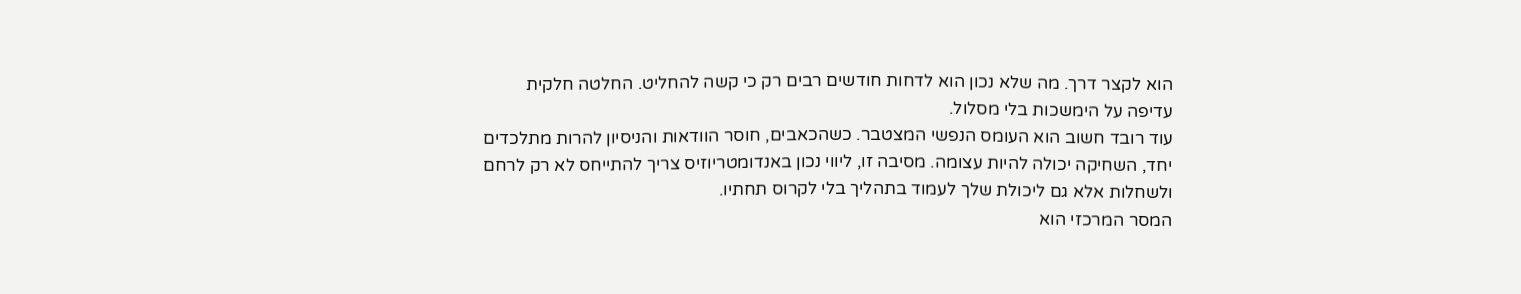הוא לקצר דרך. מה שלא נכון הוא לדחות חודשים רבים רק כי קשה להחליט. החלטה חלקית עדיפה על הימשכות בלי מסלול.
עוד רובד חשוב הוא העומס הנפשי המצטבר. כשהכאבים, חוסר הוודאות והניסיון להרות מתלכדים יחד, השחיקה יכולה להיות עצומה. מסיבה זו, ליווי נכון באנדומטריוזיס צריך להתייחס לא רק לרחם ולשחלות אלא גם ליכולת שלך לעמוד בתהליך בלי לקרוס תחתיו.
המסר המרכזי הוא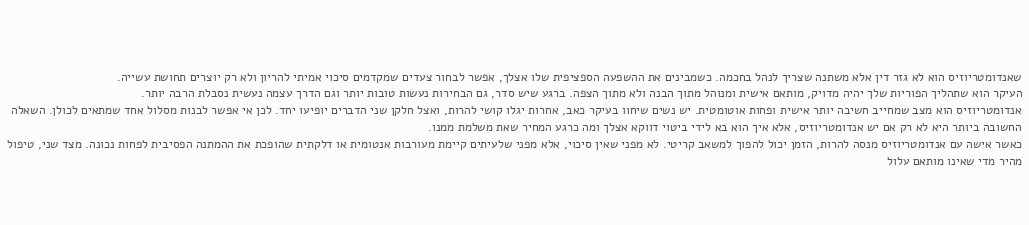שאנדומטריוזיס הוא לא גזר דין אלא משתנה שצריך לנהל בחכמה. כשמבינים את ההשפעה הספציפית שלו אצלך, אפשר לבחור צעדים שמקדמים סיכוי אמיתי להריון ולא רק יוצרים תחושת עשייה.
העיקר הוא שתהליך הפוריות שלך יהיה מדויק, מותאם אישית ומנוהל מתוך הבנה ולא מתוך הצפה. ברגע שיש סדר, גם הבחירות נעשות טובות יותר וגם הדרך עצמה נעשית נסבלת הרבה יותר.
אנדומטריוזיס הוא מצב שמחייב חשיבה יותר אישית ופחות אוטומטית. יש נשים שיחוו בעיקר כאב, אחרות יגלו קושי להרות, ואצל חלקן שני הדברים יופיעו יחד. לכן אי אפשר לבנות מסלול אחד שמתאים לכולן. השאלה החשובה ביותר היא לא רק אם יש אנדומטריוזיס, אלא איך הוא בא לידי ביטוי דווקא אצלך ומה כרגע המחיר שאת משלמת ממנו.
כאשר אישה עם אנדומטריוזיס מנסה להרות, הזמן יכול להפוך למשאב קריטי. לא מפני שאין סיכוי, אלא מפני שלעיתים קיימת מעורבות אנטומית או דלקתית שהופכת את ההמתנה הפסיבית לפחות נכונה. מצד שני, טיפול מהיר מדי שאינו מותאם עלול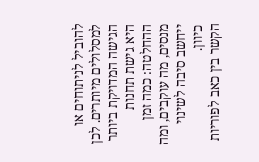להוביל לניתוחים או למסלולים מיותרים. לכן הגישה המדויקת ביותר היא גישת תחנות ההחלטה: כמה זמן מנסים, מה עוקבים, ומה ייחשב סיבה לשינוי כיוון.
הקשר בין כאב לפוריות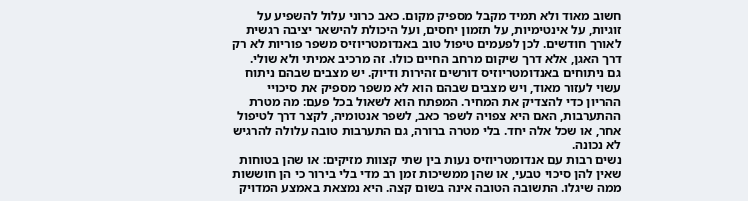חשוב מאוד ולא תמיד מקבל מספיק מקום. כאב כרוני עלול להשפיע על זוגיות, על אינטימיות, על תזמון יחסים, ועל היכולת להישאר יציבה רגשית לאורך חודשים. לכן לפעמים טיפול טוב באנדומטריוזיס משפר פוריות לא רק דרך האגן, אלא דרך שיקום מרחב החיים כולו. זה מרכיב אמיתי ולא שולי.
גם ניתוחים באנדומטריוזיס דורשים זהירות ודיוק. יש מצבים שבהם ניתוח עשוי לעזור מאוד, ויש מצבים שבהם הוא לא משפר מספיק את סיכויי ההריון כדי להצדיק את המחיר. המפתח הוא לשאול בכל פעם: מה מטרת ההתערבות, האם היא צפויה לשפר כאב, לשפר אנטומיה, לקצר דרך לטיפול אחר, או שכל אלה יחד. בלי מטרה ברורה, גם התערבות טובה עלולה להרגיש לא נכונה.
נשים רבות עם אנדומטריוזיס נעות בין שתי קצוות מזיקים: או שהן בטוחות שאין להן סיכוי טבעי, או שהן ממשיכות זמן רב מדי בלי בירור כי הן חוששות ממה שיגלו. התשובה הטובה אינה בשום קצה. היא נמצאת באמצע המדויק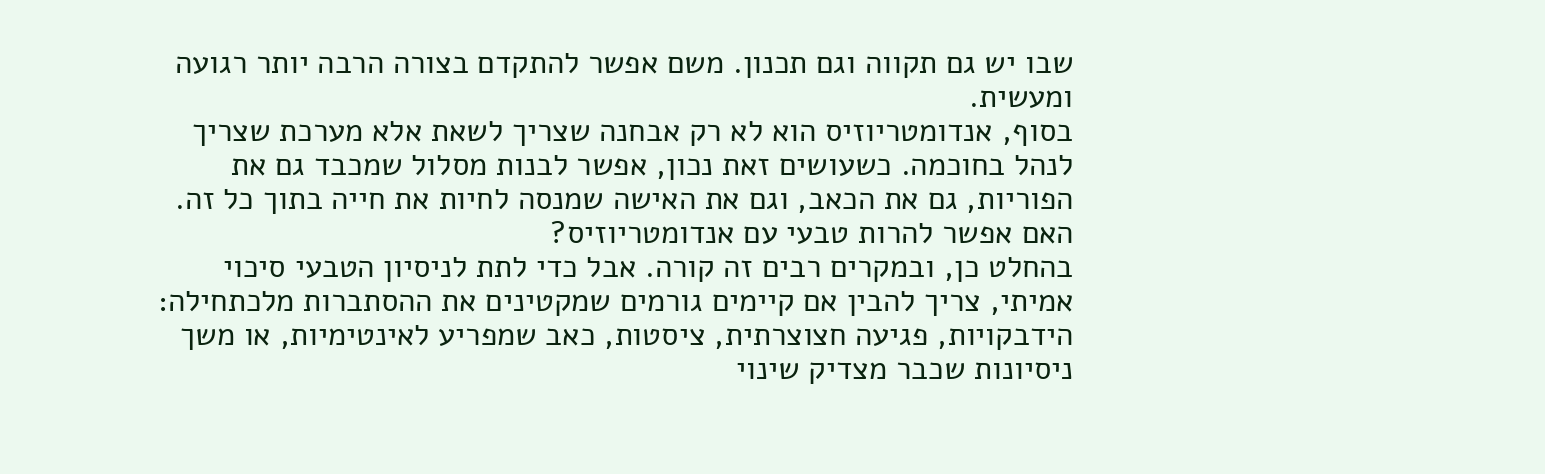שבו יש גם תקווה וגם תכנון. משם אפשר להתקדם בצורה הרבה יותר רגועה ומעשית.
בסוף, אנדומטריוזיס הוא לא רק אבחנה שצריך לשאת אלא מערכת שצריך לנהל בחוכמה. כשעושים זאת נכון, אפשר לבנות מסלול שמכבד גם את הפוריות, גם את הכאב, וגם את האישה שמנסה לחיות את חייה בתוך כל זה.
האם אפשר להרות טבעי עם אנדומטריוזיס?
בהחלט כן, ובמקרים רבים זה קורה. אבל כדי לתת לניסיון הטבעי סיכוי אמיתי, צריך להבין אם קיימים גורמים שמקטינים את ההסתברות מלכתחילה: הידבקויות, פגיעה חצוצרתית, ציסטות, כאב שמפריע לאינטימיות, או משך ניסיונות שכבר מצדיק שינוי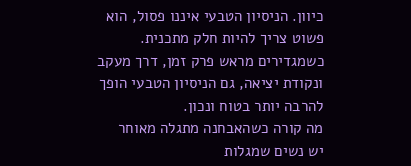כיוון. הניסיון הטבעי איננו פסול, הוא פשוט צריך להיות חלק מתכנית. כשמגדירים מראש פרק זמן, דרך מעקב ונקודת יציאה, גם הניסיון הטבעי הופך להרבה יותר בטוח ונכון.
מה קורה כשהאבחנה מתגלה מאוחר
יש נשים שמגלות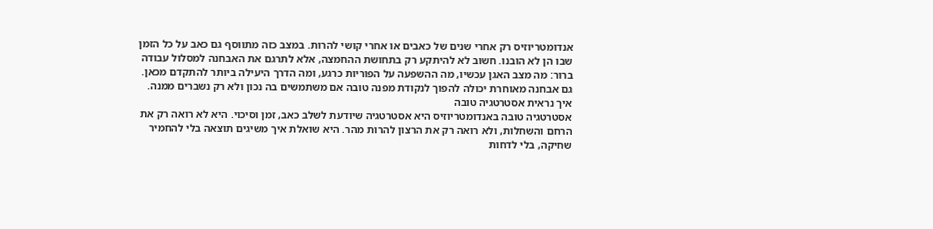אנדומטריוזיס רק אחרי שנים של כאבים או אחרי קושי להרות. במצב כזה מתווסף גם כאב על כל הזמן שבו הן לא הובנו. חשוב לא להיתקע רק בתחושת ההחמצה, אלא לתרגם את האבחנה למסלול עבודה ברור: מה מצב האגן עכשיו, מה ההשפעה על הפוריות כרגע, ומה הדרך היעילה ביותר להתקדם מכאן. גם אבחנה מאוחרת יכולה להפוך לנקודת מפנה טובה אם משתמשים בה נכון ולא רק נשברים ממנה.
איך נראית אסטרטגיה טובה
אסטרטגיה טובה באנדומטריוזיס היא אסטרטגיה שיודעת לשלב כאב, זמן וסיכוי. היא לא רואה רק את הרחם והשחלות, ולא רואה רק את הרצון להרות מהר. היא שואלת איך משיגים תוצאה בלי להחמיר שחיקה, בלי לדחות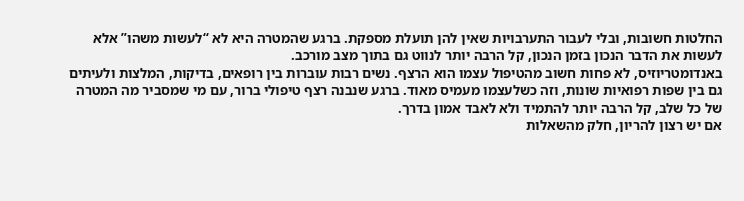החלטות חשובות, ובלי לעבור התערבויות שאין להן תועלת מספקת. ברגע שהמטרה היא לא “לעשות משהו” אלא לעשות את הדבר הנכון בזמן הנכון, קל הרבה יותר לנווט גם בתוך מצב מורכב.
באנדומטריוזיס, לא פחות חשוב מהטיפול עצמו הוא הרצף. נשים רבות עוברות בין רופאים, בדיקות, המלצות ולעיתים גם בין שפות רפואיות שונות, וזה כשלעצמו מעמיס מאוד. ברגע שנבנה רצף טיפולי ברור, עם מי שמסביר מה המטרה של כל שלב, קל הרבה יותר להתמיד ולא לאבד אמון בדרך.
אם יש רצון להריון, חלק מהשאלות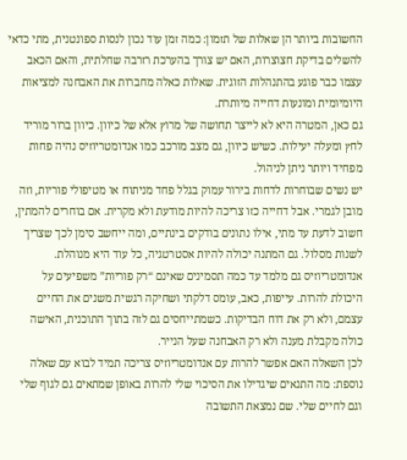החשובות ביותר הן שאלות של תזמון: כמה זמן עוד נכון לנסות ספונטנית, מתי כדאי להשלים בדיקת חצוצרות, האם יש צורך בהערכת רזרבה שחלתית, והאם הכאב עצמו כבר פוגע בהתנהלות הזוגית. שאלות כאלה מחברות את האבחנה למציאות היומיומית ומונעות דחייה מיותרת.
גם כאן, המטרה היא לא לייצר תחושה של מרוץ אלא של כיוון. כיוון ברור מוריד לחץ ומעלה יעילות. כשיש כיוון, גם מצב מורכב כמו אנדומטריוזיס נהיה פחות מפחיד ויותר ניתן לניהול.
יש נשים שבוחרות לדחות בירור עמוק בגלל פחד מניתוח או מטיפולי פוריות, וזה מובן לגמרי. אבל דחייה כזו צריכה להיות מודעת ולא מקרית. אם בוחרים להמתין, חשוב לדעת עד מתי, אילו נתונים בודקים בינתיים, ומה ייחשב סימן לכך שצריך לשנות מסלול. גם המתנה יכולה להיות אסטרטגיה, כל עוד היא מנוהלת.
אנדומטריוזיס גם מלמד עד כמה תסמינים שאינם “רק פוריות” משפיעים על היכולת להרות. עייפות, כאב, עומס דלקתי ושחיקה רגשית משנים את החיים עצמם, ולא רק את דוח הבדיקות. כשמתייחסים גם לזה בתוך התוכנית, האישה כולה מקבלת מענה ולא רק האבחנה שעל הנייר.
לכן השאלה האם אפשר להרות עם אנדומטריוזיס צריכה תמיד לבוא עם שאלה נוספת: מה התנאים שיגדילו את הסיכוי שלי להרות באופן שמתאים גם לגוף שלי וגם לחיים שלי. שם נמצאת התשובה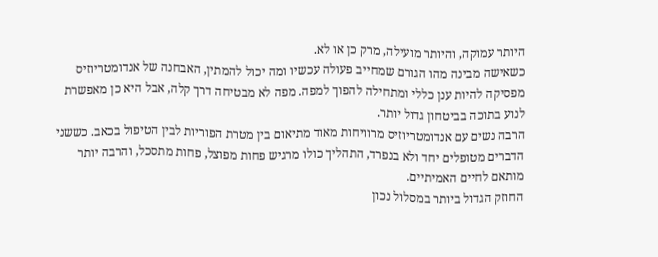היותר עמוקה, והיותר מועילה, מרק כן או לא.
כשאישה מבינה מהו הגורם שמחייב פעולה עכשיו ומה יכול להמתין, האבחנה של אנדומטריוזיס מפסיקה להיות ענן כללי ומתחילה להפוך למפה. מפה לא מבטיחה דרך קלה, אבל היא כן מאפשרת לנוע בתוכה בביטחון גדול יותר.
הרבה נשים עם אנדומטריוזיס מרוויחות מאוד מתיאום בין מטרת הפוריות לבין הטיפול בכאב. כששני הדברים מטופלים יחד ולא בנפרד, התהליך כולו מרגיש פחות מפוצל, פחות מתסכל, והרבה יותר מותאם לחיים האמיתיים.
החוזק הגדול ביותר במסלול נכון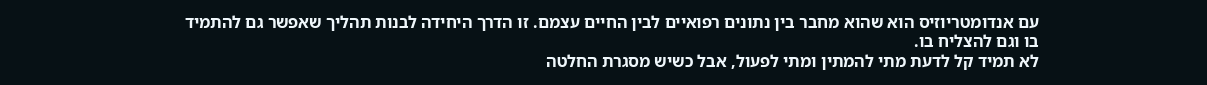עם אנדומטריוזיס הוא שהוא מחבר בין נתונים רפואיים לבין החיים עצמם. זו הדרך היחידה לבנות תהליך שאפשר גם להתמיד בו וגם להצליח בו.
לא תמיד קל לדעת מתי להמתין ומתי לפעול, אבל כשיש מסגרת החלטה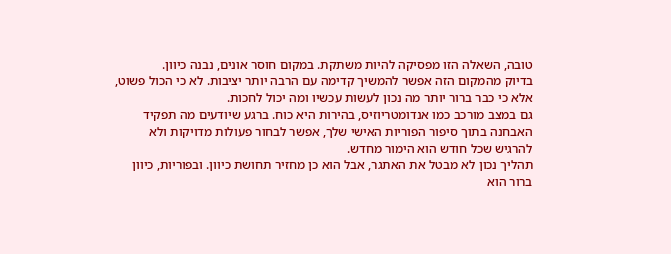טובה, השאלה הזו מפסיקה להיות משתקת. במקום חוסר אונים, נבנה כיוון.
בדיוק מהמקום הזה אפשר להמשיך קדימה עם הרבה יותר יציבות. לא כי הכול פשוט, אלא כי כבר ברור יותר מה נכון לעשות עכשיו ומה יכול לחכות.
גם במצב מורכב כמו אנדומטריוזיס, בהירות היא כוח. ברגע שיודעים מה תפקיד האבחנה בתוך סיפור הפוריות האישי שלך, אפשר לבחור פעולות מדויקות ולא להרגיש שכל חודש הוא הימור מחדש.
תהליך נכון לא מבטל את האתגר, אבל הוא כן מחזיר תחושת כיוון. ובפוריות, כיוון ברור הוא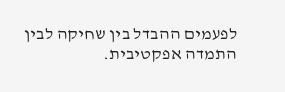לפעמים ההבדל בין שחיקה לבין התמדה אפקטיבית.